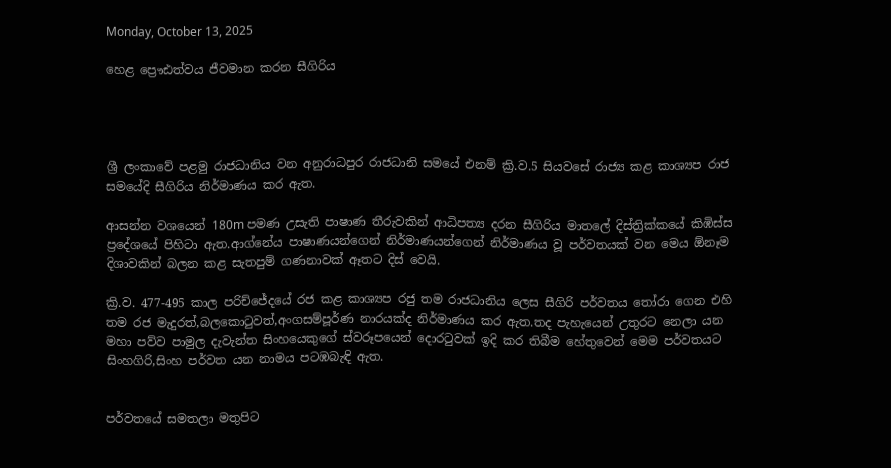Monday, October 13, 2025

හෙළ ප්‍රෞඪත්වය ජීවමාන කරන සීගිරිය




ශ්‍රී ලංකාවේ පළමු රාජධානිය වන අනුරාධපුර රාජධානි සමයේ එනම් ක්‍රි.ව.5 සියවසේ රාජ්‍ය කළ කාශ්‍යප රාජ සමයේදි සීගිරිය නිර්මාණය කර ඇත.

ආසන්න වශයෙන් 180m පමණ උසැති පාෂාණ තීරුවකින් ආධිපත්‍ය දරන සීගිරිය මාතලේ දිස්ත්‍රික්කයේ කිඹිස්ස ප්‍රදේශයේ පිහිටා ඇත.ආග්නේය පාෂාණයන්ගෙන් නිර්මාණයන්ගෙන් නිර්මාණය වූ පර්වතයක් වන මෙය ඕනෑම දිශාවකින් බලන කළ සැතපුම් ගණනාවක් ඈතට දිස් වෙයි.

ක්‍රි.ව. 477-495 කාල පරිච්ජේදයේ රජ කළ කාශ්‍යප රජු තම රාජධානිය ලෙස සීගිරි පර්වතය තෝරා ගෙන එහි තම රජ මැදුරත්,බලකොටුවත්,අංගසම්පූර්ණ නාරයක්ද නිර්මාණය කර ඇත.තද පැහැයෙන් උතුරට නෙලා යන මහා පව්ව පාමුල දැවැන්ත සිංහයෙකුගේ ස්වරූපයෙන් දොරටුවක් ඉදි කර තිබීම හේතුවෙන් මෙම පර්වතයට සිංහගිරි,සිංහ පර්වත යන නාමය පටඹබැඳි ඇත.


පර්වතයේ සමතලා මතුපිට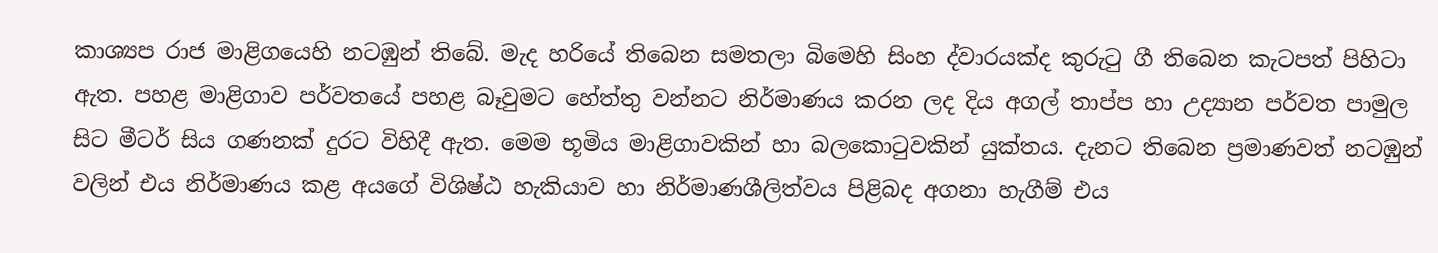කාශ්‍යප රාජ මාළිගයෙහි නටඹුන් තිබේ. මැද හරියේ තිබෙන සමතලා බිමෙහි සිංහ ද්වාරයක්ද කුරුටු ගී තිබෙන කැටපත් පිහිටා ඇත. පහළ මාළිගාව පර්වතයේ පහළ බෑවුමට හේත්තු වන්නට නිර්මාණය කරන ලද දිය අගල් තාප්ප හා උද්‍යාන පර්වත පාමුල සිට මීටර් සිය ගණනක් දුරට විහිදී ඇත. මෙම භූමිය මාළිගාවකින් හා බලකොටුවකින් යුක්තය. දැනට තිබෙන ප්‍රමාණවත් නටඹුන් වලින් එය නිර්මාණය කළ අයගේ විශිෂ්ඨ හැකියාව හා නිර්මාණශීලිත්වය පිළිබද අගනා හැගීම් එය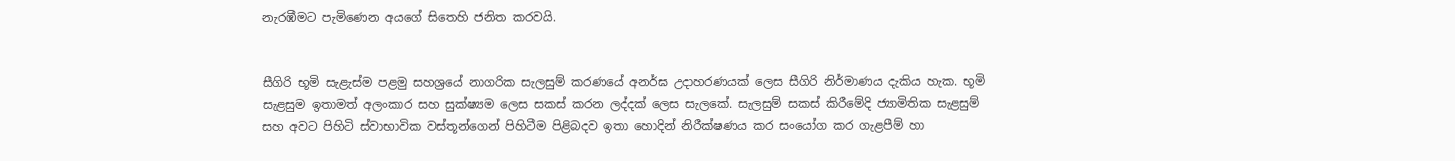නැරඹීමට පැමිණෙන අයගේ සිතෙහි ජනිත කරවයි.


සීගිරි භූමි සැළැස්ම පළමු සහශ්‍රයේ නාගරික සැලසුම් කරණයේ අනර්ඝ උදාහරණයක් ලෙස සීගිරි නිර්මාණය දැකිය හැක. භූමි සැළසුම ඉතාමත් අලංකාර සහ සුක්ෂ්‍යම ලෙස සකස් කරන ලද්දක් ලෙස සැලකේ. සැලසුම් සකස් කිරීමේදි ජ්‍යාමිතික සැළසුම් සහ අවට පිහිටි ස්වාභාවික වස්තූන්ගෙන් පිහිටීම පිළිබදව ඉතා හොදින් නිරීක්ෂණය කර සංයෝග කර ගැළපීම් හා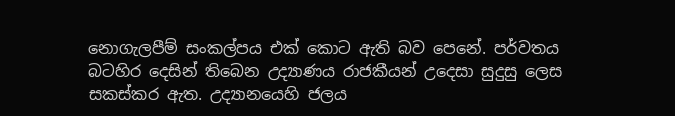නොගැලපීම් සංකල්පය එක් කොට ඇති බව පෙනේ. පර්වතය බටහිර දෙසින් තිබෙන උද්‍යාණය රාජකීයන් උදෙසා සුදුසු ලෙස සකස්කර ඇත. උද්‍යානයෙහි ජලය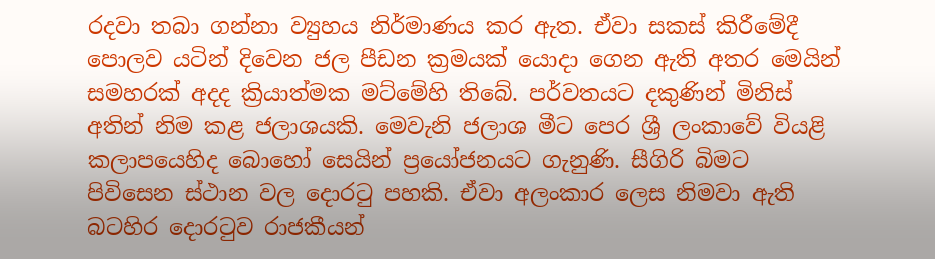රදවා තබා ගන්නා ව්‍යුහය නිර්මාණය කර ඇත. ඒවා සකස් කිරීමේදී පොලව යටින් දිවෙන ජල පීඩන ක්‍රමයක් යොදා ගෙන ඇති අතර මෙයින් සමහරක් අදද ක්‍රියාත්මක මට්මේහි තිබේ. පර්වතයට දකුණින් මිනිස් අතින් නිම කළ ජලාශයකි. මෙවැනි ජලාශ මීට පෙර ශ්‍රී ලංකාවේ වියළි කලාපයෙහිද බොහෝ සෙයින් ප්‍රයෝජනයට ගැනුණි. සීගිරි බිමට පිවිසෙන ස්ථාන වල දොරටු පහකි. ඒවා අලංකාර ලෙස නිමවා ඇති බටහිර දොරටුව රාජකීයන්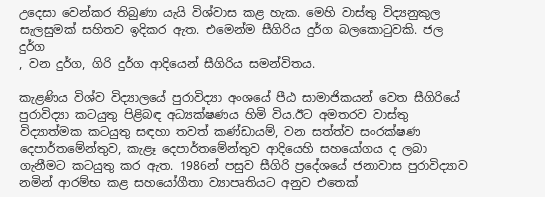උදෙසා වෙන්කර තිබුණා යැයි විශ්වාස කළ හැක. මෙහි වාස්තු විද්‍යනුකුල සැලසුමක් සහිතව ඉදිකර ඇත. එමෙන්ම සීගිරිය දුර්ග බලකොටුවකි. ජල දුර්ග
, වන දුර්ග, ගිරි දුර්ග ආදියෙන් සීගිරිය සමන්විතය.

කැළණිය විශ්ව විද්‍යාලයේ පුරාවිද්‍යා අංශයේ පීඨ සාමාජිකයන් වෙත සීගිරියේ පුරාවිද්‍යා කටයුතු පිළිබඳ අධ්‍යක්ෂණය හිමි විය.ඊට අමතරව වාස්තු විද්‍යාත්මක කටයුතු සඳහා තවත් කණ්ඩායම්, වන සත්ත්ව සංරක්ෂණ දෙපාර්තමේන්තුව, කැළෑ දෙපාර්තමේන්තුව ආදියෙහි සහයෝගය ද ලබා ගැනීමට කටයුතු කර ඇත. 1986න් පසුව සීගිරි ප්‍රදේශයේ ජනාවාස පුරාවිද්‍යාව නමින් ආරම්භ කළ සහයෝගීතා ව්‍යාපෘතියට අනුව එතෙක්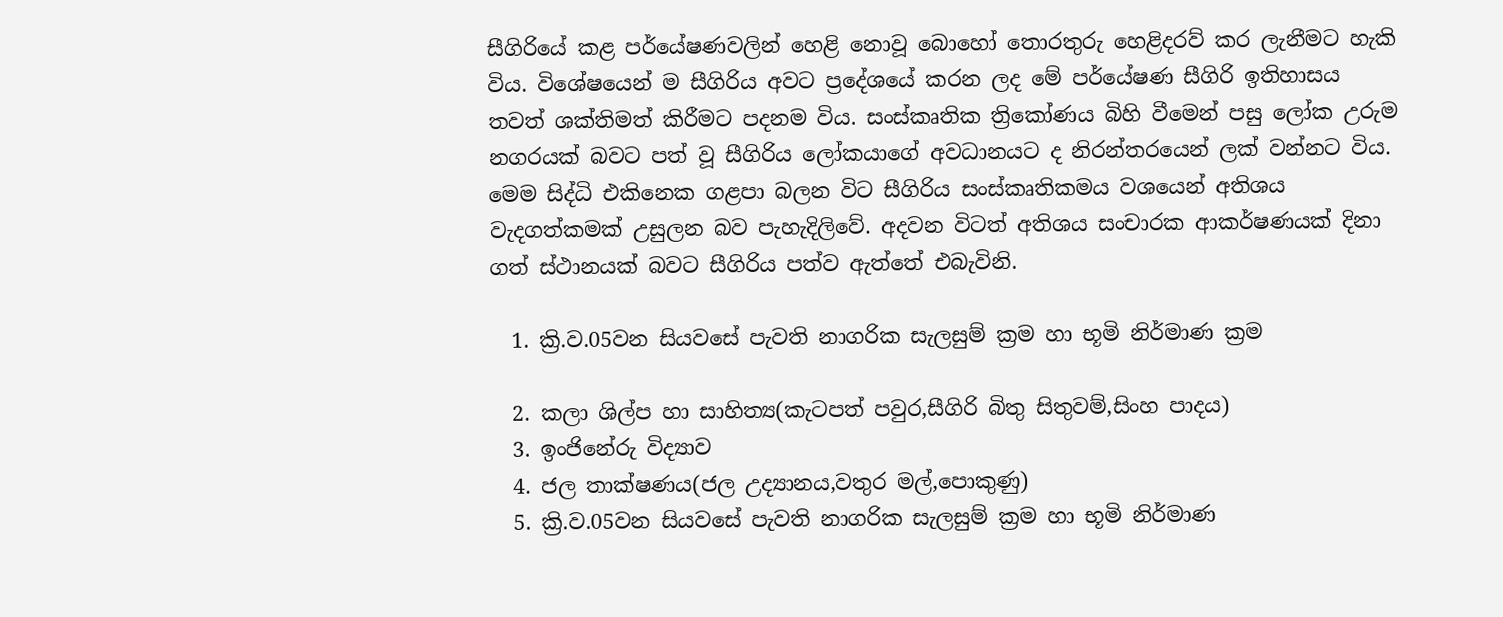සීගිරියේ කළ පර්යේෂණවලින් හෙළි නොවූ බොහෝ තොරතුරු හෙළිදරව් කර ලැනීමට හැකි විය. විශේෂයෙන් ම සීගිරිය අවට ප්‍රදේශයේ කරන ලද මේ පර්යේෂණ සීගිරි ඉතිහාසය තවත් ශක්තිමත් කිරීමට පදනම විය. සංස්කෘතික ත්‍රිකෝණය බිහි වීමෙන් පසු ලෝක උරුම නගරයක් බවට පත් වූ සීගිරිය ලෝකයාගේ අවධානයට ද නිරන්තරයෙන් ලක් වන්නට විය. මෙම සිද්ධි එකිනෙක ගළපා බලන විට සීගිරිය සංස්කෘතිකමය වශයෙන් අතිශය වැදගත්කමක් උසුලන බව පැහැදිලිවේ. අදවන විටත් අතිශය සංචාරක ආකර්ෂණයක් දිනා ගත් ස්ථානයක් බවට සීගිරිය පත්ව ඇත්තේ එබැවිනි.

  1. ක්‍රි.ව.05වන සියවසේ පැවති නාගරික සැලසුම් ක්‍රම හා භූමි නිර්මාණ ක්‍රම

  2. කලා ශිල්ප හා සාහිත්‍ය(කැටපත් පවුර,සීගිරි බිතු සිතුවම්,සිංහ පාදය)
  3. ඉංජිනේරු විද්‍යාව
  4. ජල තාක්ෂණය(ජල උද්‍යානය,වතුර මල්,පොකුණු)
  5. ක්‍රි.ව.05වන සියවසේ පැවති නාගරික සැලසුම් ක්‍රම හා භූමි නිර්මාණ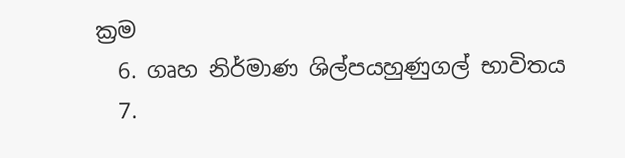ක්‍රම
  6. ගෘහ නිර්මාණ ශිල්පයහුණුගල් භාවිතය
  7.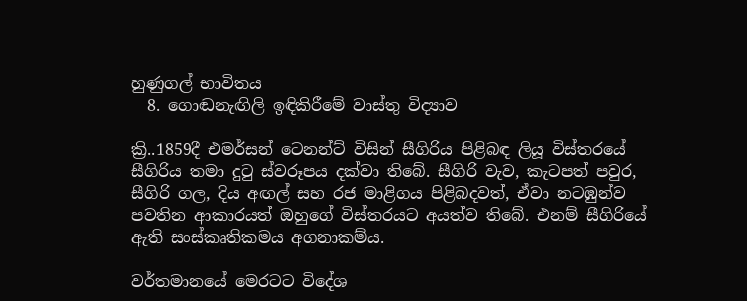හුණුගල් භාවිතය
  8. ගොඬනැඟිලි ඉඳිකිරීමේ වාස්තු විද්‍යාව

ක්‍රි..1859දී එමර්සන් ටෙනන්ට් විසින් සීගිරිය පිළිබඳ ලියූ විස්තරයේ සීගිරිය තමා දුටු ස්වරූපය දක්වා තිබේ. සීගිරි වැව, කැටපත් පවුර, සීගිරි ගල, දිය අඟල් සහ රජ මාළිගය පිළිබදවත්, ඒවා නටඹුන්ව පවතින ආකාරයත් ඔහුගේ විස්තරයට අයත්ව තිබේ. එනම් සීගිරියේ ඇති සංස්කෘතිකමය අගනාකම්ය.

වර්තමානයේ මෙරටට විදේශ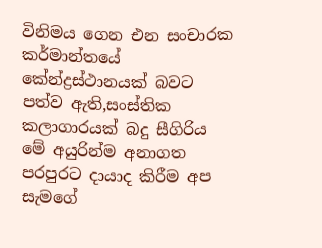විනිමය ගෙන එන සංචාරක කර්මාන්තයේ කේන්ද්‍රස්ථානයක් බවට පත්ව ඇති,සංස්තික කලාගාරයක් බදු සීගිරිය මේ අයුරින්ම අනාගත පරපුරට දායාද කිරීම අප සැමගේ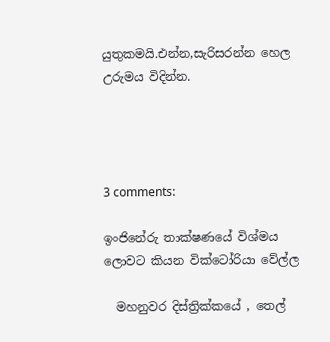යුතුකමයි.එන්න,සැරිසරන්න හෙල උරුමය විදින්න.




3 comments:

ඉංජිනේරු තාක්ෂණයේ විශ්මය ලොවට කියන වික්ටෝරියා වේල්ල

  මහනුවර දිස්ත්‍රික්කයේ , තෙල්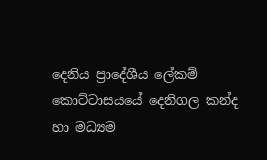දෙනිය ප්‍රාදේශීය ලේකම් කොට්ටාසයයේ දෙනිගල කන්ද හා මධ්‍යම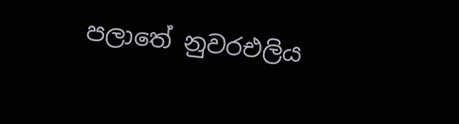පලාතේ නුවරඑලිය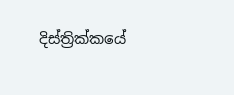දිස්ත්‍රික්කයේ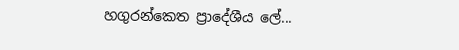හගුරන්කෙත ප්‍රාදේශීය ලේ...